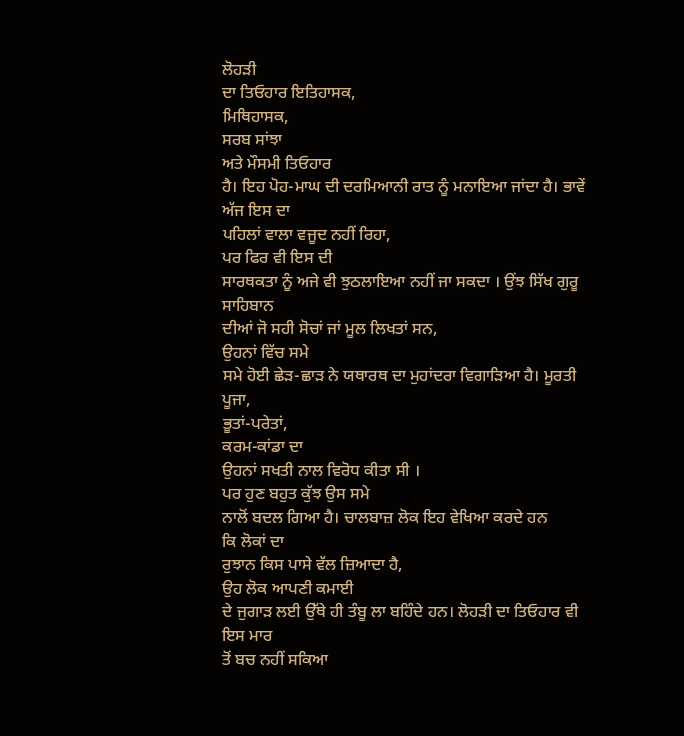ਲੋਹੜੀ
ਦਾ ਤਿਓਹਾਰ ਇਤਿਹਾਸਕ,
ਮਿਥਿਹਾਸਕ,
ਸਰਬ ਸਾਂਝਾ
ਅਤੇ ਮੌਸਮੀ ਤਿਓਹਾਰ
ਹੈ। ਇਹ ਪੋਹ-ਮਾਘ ਦੀ ਦਰਮਿਆਨੀ ਰਾਤ ਨੂੰ ਮਨਾਇਆ ਜਾਂਦਾ ਹੈ। ਭਾਵੇਂ ਅੱਜ ਇਸ ਦਾ
ਪਹਿਲਾਂ ਵਾਲਾ ਵਜੂਦ ਨਹੀਂ ਰਿਹਾ,
ਪਰ ਫਿਰ ਵੀ ਇਸ ਦੀ
ਸਾਰਥਕਤਾ ਨੂੰ ਅਜੇ ਵੀ ਝੁਠਲਾਇਆ ਨਹੀਂ ਜਾ ਸਕਦਾ । ਉਂਝ ਸਿੱਖ ਗੁਰੂ ਸਾਹਿਬਾਨ
ਦੀਆਂ ਜੋ ਸਹੀ ਸੋਚਾਂ ਜਾਂ ਮੂਲ ਲਿਖਤਾਂ ਸਨ,
ਉਹਨਾਂ ਵਿੱਚ ਸਮੇ
ਸਮੇ ਹੋਈ ਛੇੜ-ਛਾੜ ਨੇ ਯਥਾਰਥ ਦਾ ਮੁਹਾਂਦਰਾ ਵਿਗਾੜਿਆ ਹੈ। ਮੂਰਤੀ ਪੂਜਾ,
ਭੂਤਾਂ-ਪਰੇਤਾਂ,
ਕਰਮ-ਕਾਂਡਾ ਦਾ
ਉਹਨਾਂ ਸਖਤੀ ਨਾਲ ਵਿਰੋਧ ਕੀਤਾ ਸੀ ।
ਪਰ ਹੁਣ ਬਹੁਤ ਕੁੱਝ ਉਸ ਸਮੇ
ਨਾਲੋਂ ਬਦਲ ਗਿਆ ਹੈ। ਚਾਲਬਾਜ਼ ਲੋਕ ਇਹ ਵੇਖਿਆ ਕਰਦੇ ਹਨ
ਕਿ ਲੋਕਾਂ ਦਾ
ਰੁਝਾਨ ਕਿਸ ਪਾਸੇ ਵੱਲ ਜ਼ਿਆਦਾ ਹੈ,
ਉਹ ਲੋਕ ਆਪਣੀ ਕਮਾਈ
ਦੇ ਜੁਗਾੜ ਲਈ ਉੱਥੇ ਹੀ ਤੰਬੂ ਲਾ ਬਹਿੰਦੇ ਹਨ। ਲੋਹੜੀ ਦਾ ਤਿਓਹਾਰ ਵੀ ਇਸ ਮਾਰ
ਤੋਂ ਬਚ ਨਹੀਂ ਸਕਿਆ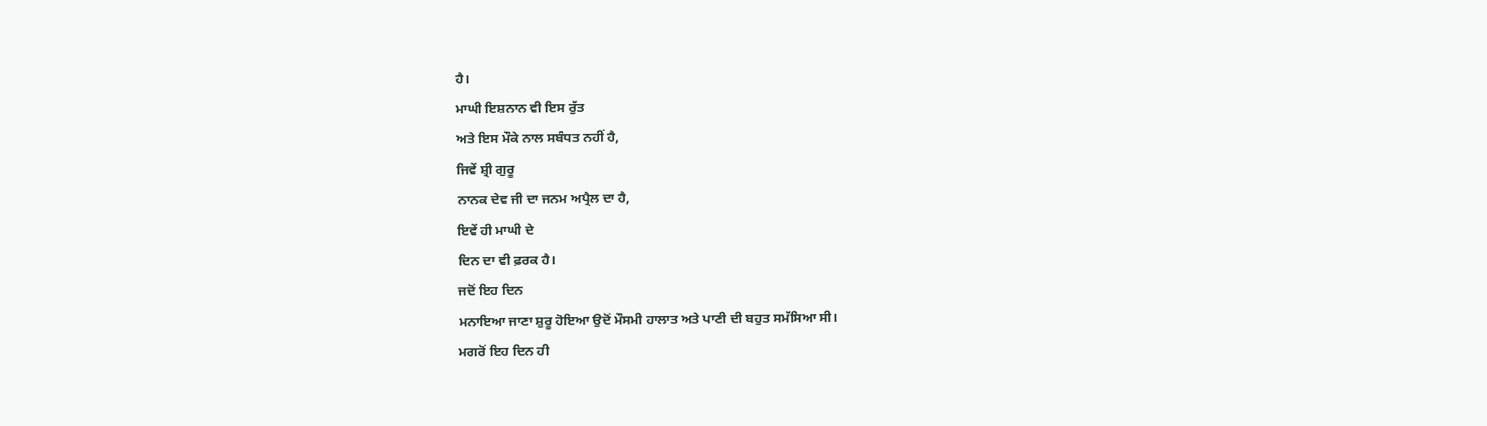ਹੈ।
ਮਾਘੀ ਇਸ਼ਨਾਨ ਵੀ ਇਸ ਰੁੱਤ
ਅਤੇ ਇਸ ਮੌਕੇ ਨਾਲ ਸਬੰਧਤ ਨਹੀਂ ਹੈ,
ਜਿਵੇਂ ਸ਼੍ਰੀ ਗੁਰੂ
ਨਾਨਕ ਦੇਵ ਜੀ ਦਾ ਜਨਮ ਅਪ੍ਰੈਲ ਦਾ ਹੈ,
ਇਵੇਂ ਹੀ ਮਾਘੀ ਦੇ
ਦਿਨ ਦਾ ਵੀ ਫ਼ਰਕ ਹੈ।
ਜਦੋਂ ਇਹ ਦਿਨ
ਮਨਾਇਆ ਜਾਣਾ ਸ਼ੁਰੂ ਹੋਇਆ ਉਦੋਂ ਮੌਸਮੀ ਹਾਲਾਤ ਅਤੇ ਪਾਣੀ ਦੀ ਬਹੁਤ ਸਮੱਸਿਆ ਸੀ।
ਮਗਰੋਂ ਇਹ ਦਿਨ ਹੀ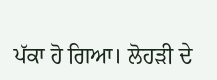ਪੱਕਾ ਹੋ ਗਿਆ। ਲੋਹੜੀ ਦੇ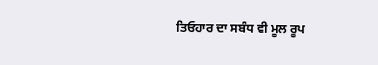ਤਿਓਹਾਰ ਦਾ ਸਬੰਧ ਵੀ ਮੂਲ ਰੂਪ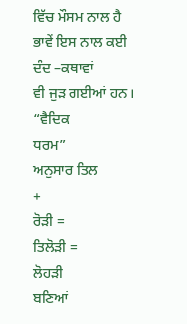ਵਿੱਚ ਮੌਸਮ ਨਾਲ ਹੈ
ਭਾਵੇਂ ਇਸ ਨਾਲ ਕਈ
ਦੰਦ –ਕਥਾਵਾਂ
ਵੀ ਜੁੜ ਗਈਆਂ ਹਨ। “ਵੈਦਿਕ
ਧਰਮ”
ਅਨੁਸਾਰ ਤਿਲ
+
ਰੋੜੀ =
ਤਿਲੋੜੀ =
ਲੋਹੜੀ
ਬਣਿਆਂ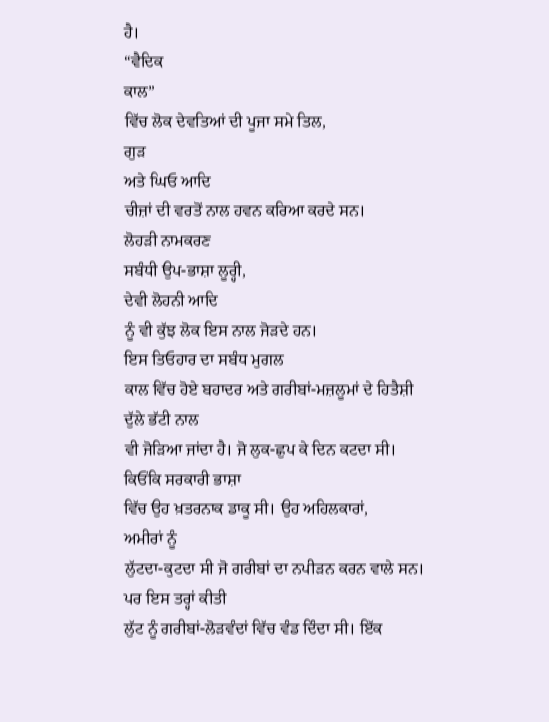ਹੈ।
“ਵੈਦਿਕ
ਕਾਲ”
ਵਿੱਚ ਲੋਕ ਦੇਵਤਿਆਂ ਦੀ ਪੂਜਾ ਸਮੇ ਤਿਲ,
ਗੁੜ
ਅਤੇ ਘਿਓ ਆਦਿ
ਚੀਜ਼ਾਂ ਦੀ ਵਰਤੋਂ ਨਾਲ ਹਵਨ ਕਰਿਆ ਕਰਦੇ ਸਨ।
ਲੋਹੜੀ ਨਾਮਕਰਣ
ਸਬੰਧੀ ਉਪ-ਭਾਸ਼ਾ ਲੂਰ੍ਹੀ,
ਦੇਵੀ ਲੋਹਨੀ ਆਦਿ
ਨੂੰ ਵੀ ਕੁੱਝ ਲੋਕ ਇਸ ਨਾਲ ਜੋੜਦੇ ਹਨ।
ਇਸ ਤਿਓਹਾਰ ਦਾ ਸਬੰਧ ਮੁਗਲ
ਕਾਲ ਵਿੱਚ ਹੋਏ ਬਹਾਦਰ ਅਤੇ ਗਰੀਬਾਂ-ਮਜ਼ਲੂਮਾਂ ਦੇ ਹਿਤੈਸ਼ੀ ਦੁੱਲੇ ਭੱਟੀ ਨਾਲ
ਵੀ ਜੋੜਿਆ ਜਾਂਦਾ ਹੈ। ਜੋ ਲੁਕ-ਛੁਪ ਕੇ ਦਿਨ ਕਟਦਾ ਸੀ। ਕਿਓਂਕਿ ਸਰਕਾਰੀ ਭਾਸ਼ਾ
ਵਿੱਚ ਉਹ ਖ਼ਤਰਨਾਕ ਡਾਕੂ ਸੀ। ਉਹ ਅਹਿਲਕਾਰਾਂ,
ਅਮੀਰਾਂ ਨੂੰ
ਲੁੱਟਦਾ-ਕੁਟਦਾ ਸੀ ਜੋ ਗਰੀਬਾਂ ਦਾ ਨਪੀੜਨ ਕਰਨ ਵਾਲੇ ਸਨ। ਪਰ ਇਸ ਤਰ੍ਹਾਂ ਕੀਤੀ
ਲੁੱਟ ਨੂੰ ਗਰੀਬਾਂ-ਲੋੜਵੰਦਾਂ ਵਿੱਚ ਵੰਡ ਦਿੰਦਾ ਸੀ। ਇੱਕ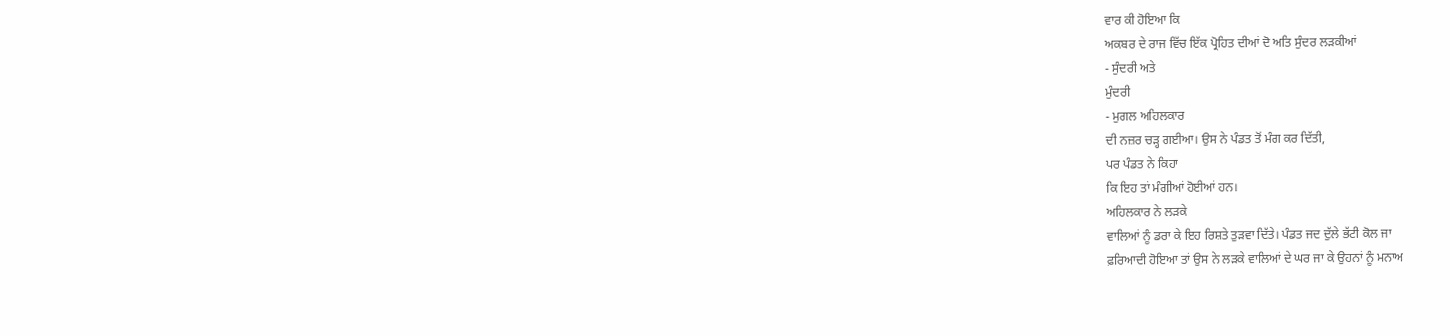ਵਾਰ ਕੀ ਹੋਇਆ ਕਿ
ਅਕਬਰ ਦੇ ਰਾਜ ਵਿੱਚ ਇੱਕ ਪ੍ਰੋਹਿਤ ਦੀਆਂ ਦੋ ਅਤਿ ਸੁੰਦਰ ਲੜਕੀਆਂ
- ਸੁੰਦਰੀ ਅਤੇ
ਮੁੰਦਰੀ
- ਮੁਗਲ ਅਹਿਲਕਾਰ
ਦੀ ਨਜ਼ਰ ਚੜ੍ਹ ਗਈਆ। ਉਸ ਨੇ ਪੰਡਤ ਤੋਂ ਮੰਗ ਕਰ ਦਿੱਤੀ,
ਪਰ ਪੰਡਤ ਨੇ ਕਿਹਾ
ਕਿ ਇਹ ਤਾਂ ਮੰਗੀਆਂ ਹੋਈਆਂ ਹਨ।
ਅਹਿਲਕਾਰ ਨੇ ਲੜਕੇ
ਵਾਲਿਆਂ ਨੂੰ ਡਰਾ ਕੇ ਇਹ ਰਿਸ਼ਤੇ ਤੁੜਵਾ ਦਿੱਤੇ। ਪੰਡਤ ਜਦ ਦੁੱਲੇ ਭੱਟੀ ਕੋਲ ਜਾ
ਫ਼ਰਿਆਦੀ ਹੋਇਆ ਤਾਂ ਉਸ ਨੇ ਲੜਕੇ ਵਾਲਿਆਂ ਦੇ ਘਰ ਜਾ ਕੇ ਉਹਨਾਂ ਨੂੰ ਮਨਾਅ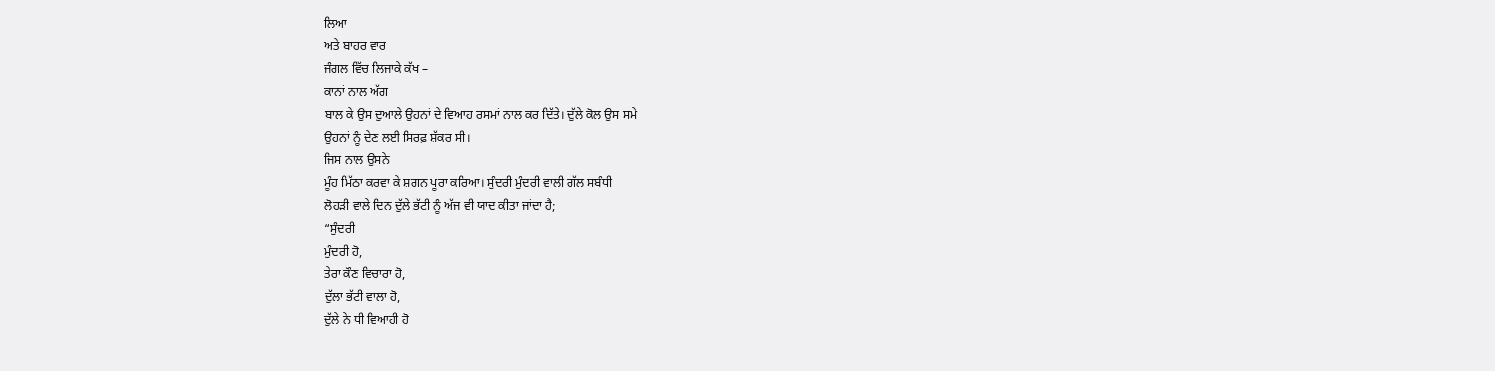ਲਿਆ
ਅਤੇ ਬਾਹਰ ਵਾਰ
ਜੰਗਲ ਵਿੱਚ ਲਿਜਾਕੇ ਕੱਖ –
ਕਾਨਾਂ ਨਾਲ ਅੱਗ
ਬਾਲ ਕੇ ਉਸ ਦੁਆਲੇ ਉਹਨਾਂ ਦੇ ਵਿਆਹ ਰਸਮਾਂ ਨਾਲ ਕਰ ਦਿੱਤੇ। ਦੁੱਲੇ ਕੋਲ ਉਸ ਸਮੇ
ਉਹਨਾਂ ਨੂੰ ਦੇਣ ਲਈ ਸਿਰਫ਼ ਸ਼ੱਕਰ ਸੀ।
ਜਿਸ ਨਾਲ ਉਸਨੇ
ਮੂੰਹ ਮਿੱਠਾ ਕਰਵਾ ਕੇ ਸ਼ਗਨ ਪੂਰਾ ਕਰਿਆ। ਸੁੰਦਰੀ ਮੁੰਦਰੀ ਵਾਲੀ ਗੱਲ ਸਬੰਧੀ
ਲੋਹੜੀ ਵਾਲੇ ਦਿਨ ਦੁੱਲੇ ਭੱਟੀ ਨੂੰ ਅੱਜ ਵੀ ਯਾਦ ਕੀਤਾ ਜਾਂਦਾ ਹੈ;
“ਸੁੰਦਰੀ
ਮੁੰਦਰੀ ਹੋ,
ਤੇਰਾ ਕੌਣ ਵਿਚਾਰਾ ਹੋ,
ਦੁੱਲਾ ਭੱਟੀ ਵਾਲਾ ਹੋ,
ਦੁੱਲੇ ਨੇ ਧੀ ਵਿਆਹੀ ਹੋ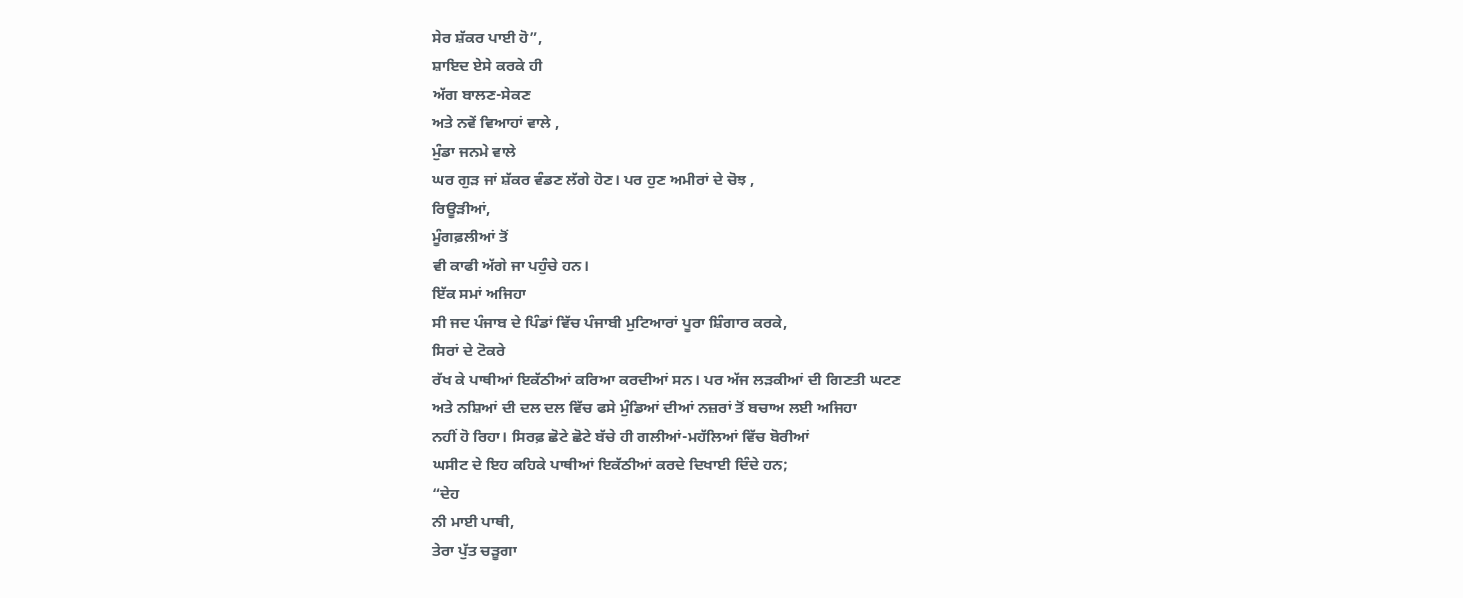ਸੇਰ ਸ਼ੱਕਰ ਪਾਈ ਹੋ”,
ਸ਼ਾਇਦ ਏਸੇ ਕਰਕੇ ਹੀ
ਅੱਗ ਬਾਲਣ-ਸੇਕਣ
ਅਤੇ ਨਵੇਂ ਵਿਆਹਾਂ ਵਾਲੇ ,
ਮੁੰਡਾ ਜਨਮੇ ਵਾਲੇ
ਘਰ ਗੁੜ ਜਾਂ ਸ਼ੱਕਰ ਵੰਡਣ ਲੱਗੇ ਹੋਣ। ਪਰ ਹੁਣ ਅਮੀਰਾਂ ਦੇ ਚੋਝ ,
ਰਿਊੜੀਆਂ,
ਮੂੰਗਫ਼ਲੀਆਂ ਤੋਂ
ਵੀ ਕਾਫੀ ਅੱਗੇ ਜਾ ਪਹੁੰਚੇ ਹਨ।
ਇੱਕ ਸਮਾਂ ਅਜਿਹਾ
ਸੀ ਜਦ ਪੰਜਾਬ ਦੇ ਪਿੰਡਾਂ ਵਿੱਚ ਪੰਜਾਬੀ ਮੁਟਿਆਰਾਂ ਪੂਰਾ ਸ਼ਿੰਗਾਰ ਕਰਕੇ,
ਸਿਰਾਂ ਦੇ ਟੋਕਰੇ
ਰੱਖ ਕੇ ਪਾਥੀਆਂ ਇਕੱਠੀਆਂ ਕਰਿਆ ਕਰਦੀਆਂ ਸਨ। ਪਰ ਅੱਜ ਲੜਕੀਆਂ ਦੀ ਗਿਣਤੀ ਘਟਣ
ਅਤੇ ਨਸ਼ਿਆਂ ਦੀ ਦਲ ਦਲ ਵਿੱਚ ਫਸੇ ਮੁੰਡਿਆਂ ਦੀਆਂ ਨਜ਼ਰਾਂ ਤੋਂ ਬਚਾਅ ਲਈ ਅਜਿਹਾ
ਨਹੀਂ ਹੋ ਰਿਹਾ। ਸਿਰਫ਼ ਛੋਟੇ ਛੋਟੇ ਬੱਚੇ ਹੀ ਗਲੀਆਂ-ਮਹੱਲਿਆਂ ਵਿੱਚ ਬੋਰੀਆਂ
ਘਸੀਟ ਦੇ ਇਹ ਕਹਿਕੇ ਪਾਥੀਆਂ ਇਕੱਠੀਆਂ ਕਰਦੇ ਦਿਖਾਈ ਦਿੰਦੇ ਹਨ;
“ਦੇਹ
ਨੀ ਮਾਈ ਪਾਥੀ,
ਤੇਰਾ ਪੁੱਤ ਚੜੂਗਾ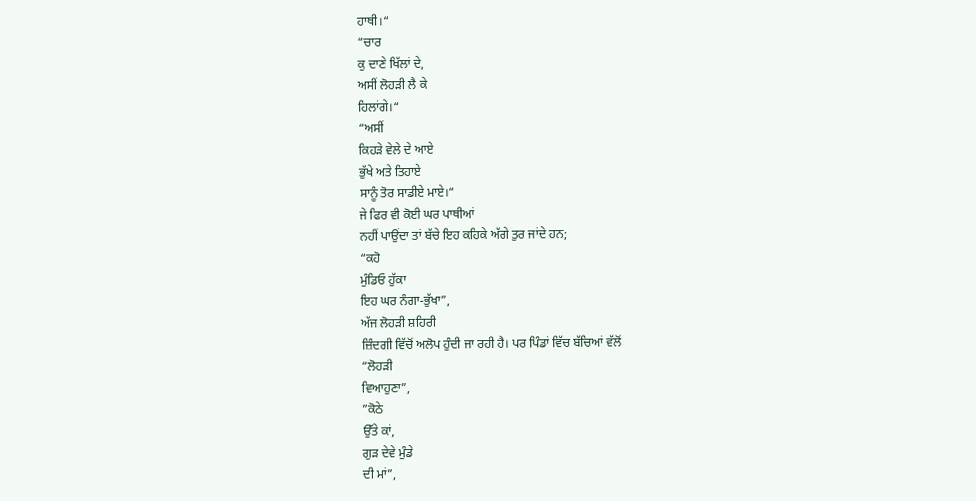ਹਾਥੀ।“
“ਚਾਰ
ਕੁ ਦਾਣੇ ਖਿੱਲਾਂ ਦੇ,
ਅਸੀਂ ਲੋਹੜੀ ਲੈ ਕੇ
ਹਿਲਾਂਗੇ।“
“ਅਸੀਂ
ਕਿਹੜੇ ਵੇਲੇ ਦੇ ਆਏ
ਭੁੱਖੇ ਅਤੇ ਤਿਹਾਏ
ਸਾਨੂੰ ਤੋਰ ਸਾਡੀਏ ਮਾਏ।“
ਜੇ ਫਿਰ ਵੀ ਕੋਈ ਘਰ ਪਾਥੀਆਂ
ਨਹੀਂ ਪਾਉਂਦਾ ਤਾਂ ਬੱਚੇ ਇਹ ਕਹਿਕੇ ਅੱਗੇ ਤੁਰ ਜਾਂਦੇ ਹਨ;
“ਕਹੋ
ਮੁੰਡਿਓ ਹੁੱਕਾ
ਇਹ ਘਰ ਨੰਗਾ-ਭੁੱਖਾ”,
ਅੱਜ ਲੋਹੜੀ ਸ਼ਹਿਰੀ
ਜ਼ਿੰਦਗੀ ਵਿੱਚੋਂ ਅਲੋਪ ਹੁੰਦੀ ਜਾ ਰਹੀ ਹੈ। ਪਰ ਪਿੰਡਾਂ ਵਿੱਚ ਬੱਚਿਆਂ ਵੱਲੋਂ
“ਲੋਹੜੀ
ਵਿਆਹੁਣਾ”,
”ਕੋਠੇ
ਉੱਤੇ ਕਾਂ,
ਗੁੜ ਦੇਵੇ ਮੁੰਡੇ
ਦੀ ਮਾਂ”,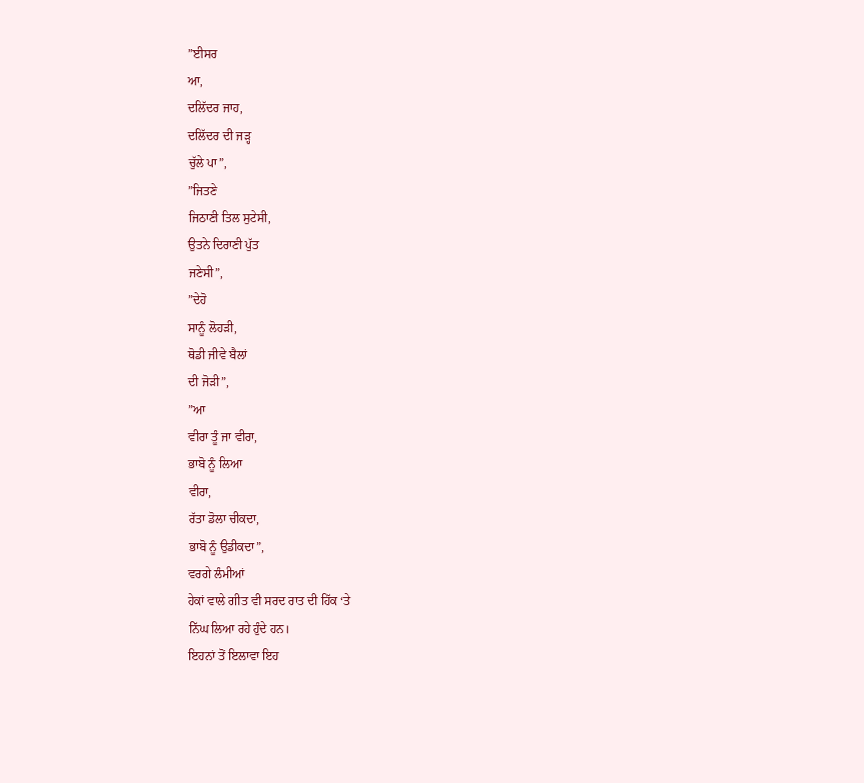”ਈਸਰ
ਆ,
ਦਲਿੱਦਰ ਜਾਹ,
ਦਲਿੱਦਰ ਦੀ ਜੜ੍ਹ
ਚੁੱਲੇ ਪਾ”,
”ਜਿਤਣੇ
ਜਿਠਾਣੀ ਤਿਲ ਸੁਟੇਸੀ,
ਉਤਨੇ ਦਿਰਾਣੀ ਪੁੱਤ
ਜਣੇਸੀ”,
”ਦੇਹੋ
ਸਾਨੂੰ ਲੋਹੜੀ,
ਥੋਡੀ ਜੀਵੇ ਬੈਲਾਂ
ਦੀ ਜੋੜੀ”,
”ਆ
ਵੀਰਾ ਤੂੰ ਜਾ ਵੀਰਾ,
ਭਾਬੋ ਨੂੰ ਲਿਆ
ਵੀਰਾ,
ਰੱਤਾ ਡੋਲਾ ਚੀਕਦਾ,
ਭਾਬੋ ਨੂੰ ਉਡੀਕਦਾ”,
ਵਰਗੇ ਲੰਮੀਆਂ
ਹੇਕਾਂ ਵਾਲੇ ਗੀਤ ਵੀ ਸਰਦ ਰਾਤ ਦੀ ਹਿੱਕ ‘ਤੇ
ਨਿੱਘ ਲਿਆ ਰਹੇ ਹੁੰਦੇ ਹਨ।
ਇਹਨਾਂ ਤੋਂ ਇਲਾਵਾ ਇਹ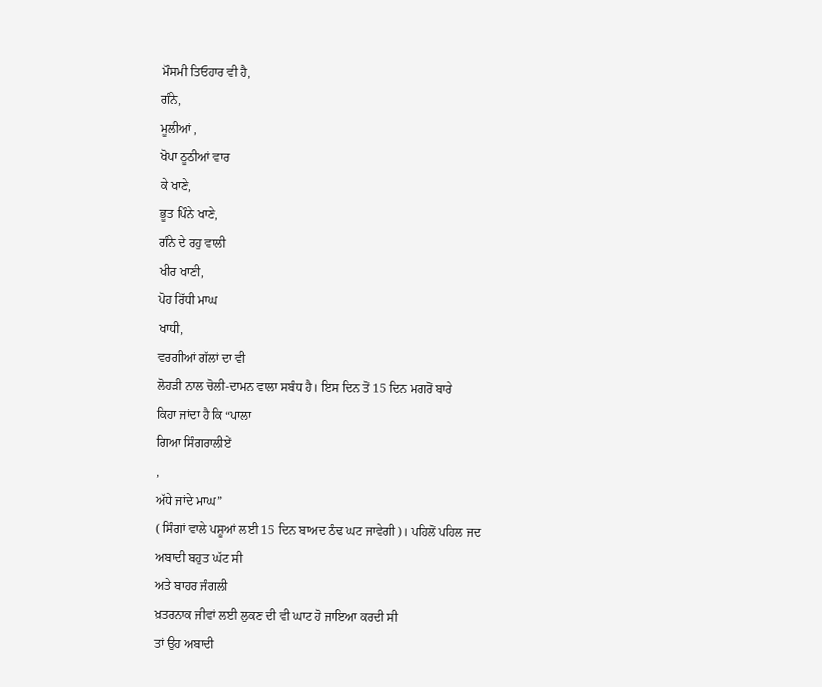ਮੌਸਮੀ ਤਿਓਹਾਰ ਵੀ ਹੈ,
ਗੰਨੇ,
ਮੂਲੀਆਂ ,
ਖੋਪਾ ਠੂਠੀਆਂ ਵਾਰ
ਕੇ ਖਾਣੇ,
ਭੂਤ ਪਿੰਨੇ ਖਾਣੇ,
ਗੰਨੇ ਦੇ ਰਹੁ ਵਾਲੀ
ਖੀਰ ਖਾਣੀ,
ਪੋਹ ਰਿੱਧੀ ਮਾਘ
ਖਾਧੀ,
ਵਰਗੀਆਂ ਗੱਲਾਂ ਦਾ ਵੀ
ਲੋਹੜੀ ਨਾਲ ਚੋਲੀ-ਦਾਮਨ ਵਾਲਾ ਸਬੰਧ ਹੈ। ਇਸ ਦਿਨ ਤੋਂ 15 ਦਿਨ ਮਗਰੋਂ ਬਾਰੇ
ਕਿਹਾ ਜਾਂਦਾ ਹੈ ਕਿ “ਪਾਲਾ
ਗਿਆ ਸਿੰਗਰਾਲੀਏਂ
,
ਅੱਧੇ ਜਾਂਦੇ ਮਾਘ”
( ਸਿੰਗਾਂ ਵਾਲੇ ਪਸ਼ੂਆਂ ਲਈ 15 ਦਿਨ ਬਾਅਦ ਠੰਢ ਘਟ ਜਾਵੇਗੀ)। ਪਹਿਲੋਂ ਪਹਿਲ ਜਦ
ਅਬਾਦੀ ਬਹੁਤ ਘੱਟ ਸੀ
ਅਤੇ ਬਾਹਰ ਜੰਗਲੀ
ਖ਼ਤਰਨਾਕ ਜੀਵਾਂ ਲਈ ਲੁਕਣ ਦੀ ਵੀ ਘਾਟ ਹੋ ਜਾਇਆ ਕਰਦੀ ਸੀ
ਤਾਂ ਉਹ ਅਬਾਦੀ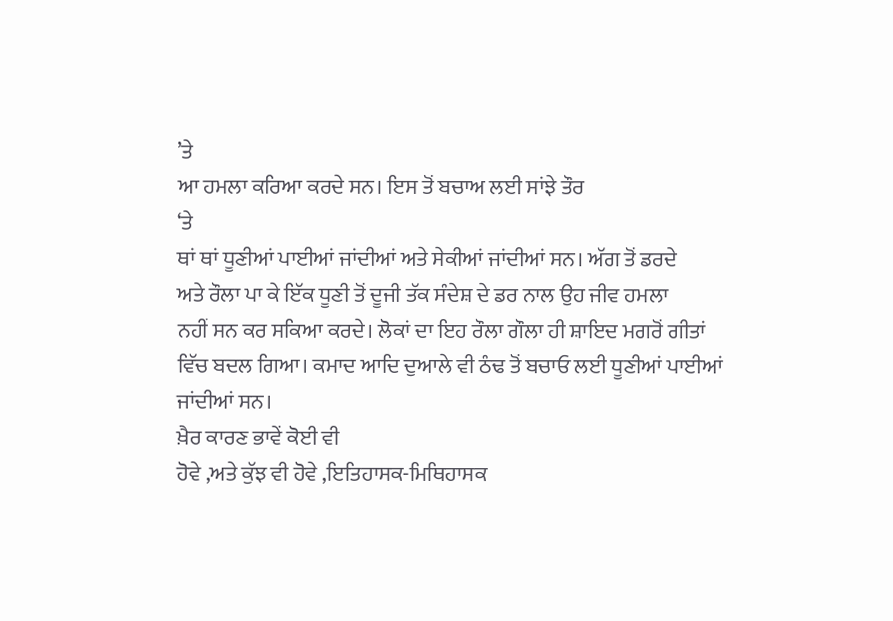’ਤੇ
ਆ ਹਮਲਾ ਕਰਿਆ ਕਰਦੇ ਸਨ। ਇਸ ਤੋਂ ਬਚਾਅ ਲਈ ਸਾਂਝੇ ਤੌਰ
‘ਤੇ
ਥਾਂ ਥਾਂ ਧੂਣੀਆਂ ਪਾਈਆਂ ਜਾਂਦੀਆਂ ਅਤੇ ਸੇਕੀਆਂ ਜਾਂਦੀਆਂ ਸਨ। ਅੱਗ ਤੋਂ ਡਰਦੇ
ਅਤੇ ਰੌਲਾ ਪਾ ਕੇ ਇੱਕ ਧੂਣੀ ਤੋਂ ਦੂਜੀ ਤੱਕ ਸੰਦੇਸ਼ ਦੇ ਡਰ ਨਾਲ ਉਹ ਜੀਵ ਹਮਲਾ
ਨਹੀਂ ਸਨ ਕਰ ਸਕਿਆ ਕਰਦੇ। ਲੋਕਾਂ ਦਾ ਇਹ ਰੌਲਾ ਗੌਲਾ ਹੀ ਸ਼ਾਇਦ ਮਗਰੋਂ ਗੀਤਾਂ
ਵਿੱਚ ਬਦਲ ਗਿਆ। ਕਮਾਦ ਆਦਿ ਦੁਆਲੇ ਵੀ ਠੰਢ ਤੋਂ ਬਚਾਓ ਲਈ ਧੂਣੀਆਂ ਪਾਈਆਂ
ਜਾਂਦੀਆਂ ਸਨ।
ਖ਼ੈਰ ਕਾਰਣ ਭਾਵੇਂ ਕੋਈ ਵੀ
ਹੋਵੇ ,ਅਤੇ ਕੁੱਝ ਵੀ ਹੋਵੇ ,ਇਤਿਹਾਸਕ-ਮਿਥਿਹਾਸਕ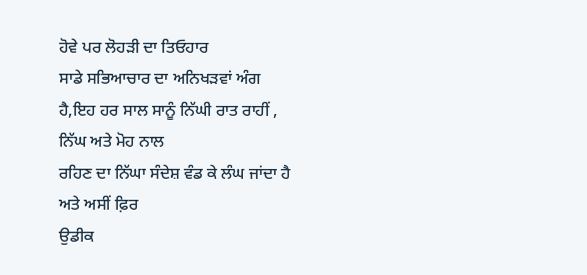ਹੋਵੇ ਪਰ ਲੋਹੜੀ ਦਾ ਤਿਓਹਾਰ
ਸਾਡੇ ਸਭਿਆਚਾਰ ਦਾ ਅਨਿਖੜਵਾਂ ਅੰਗ ਹੈ,ਇਹ ਹਰ ਸਾਲ ਸਾਨੂੰ ਨਿੱਘੀ ਰਾਤ ਰਾਹੀਂ ,
ਨਿੱਘ ਅਤੇ ਮੋਹ ਨਾਲ
ਰਹਿਣ ਦਾ ਨਿੱਘਾ ਸੰਦੇਸ਼ ਵੰਡ ਕੇ ਲੰਘ ਜਾਂਦਾ ਹੈ
ਅਤੇ ਅਸੀਂ ਫ਼ਿਰ
ਉਡੀਕ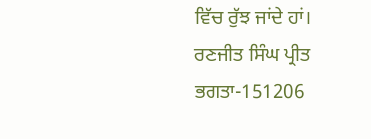ਵਿੱਚ ਰੁੱਝ ਜਾਂਦੇ ਹਾਂ।
ਰਣਜੀਤ ਸਿੰਘ ਪ੍ਰੀਤ
ਭਗਤਾ-151206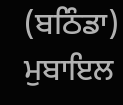(ਬਠਿੰਡਾ)
ਮੁਬਾਇਲ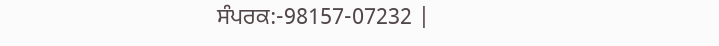ਸੰਪਰਕ:-98157-07232 |